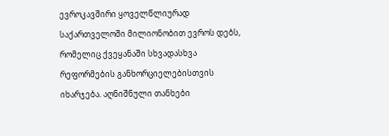ევროკავშირი ყოველწლიურად საქართველოში მილიონობით ევროს დებს, რომელიც ქვეყანაში სხვადასხვა რეფორმების განხორციელებისთვის იხარჯება. აღნიშნული თანხები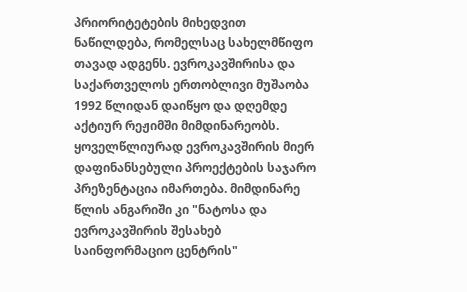პრიორიტეტების მიხედვით ნაწილდება, რომელსაც სახელმწიფო თავად ადგენს. ევროკავშირისა და საქართველოს ერთობლივი მუშაობა 1992 წლიდან დაიწყო და დღემდე აქტიურ რეჟიმში მიმდინარეობს.
ყოველწლიურად ევროკავშირის მიერ დაფინანსებული პროექტების საჯარო პრეზენტაცია იმართება. მიმდინარე წლის ანგარიში კი "ნატოსა და ევროკავშირის შესახებ საინფორმაციო ცენტრის"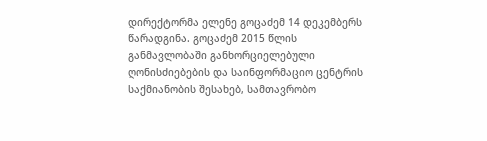დირექტორმა ელენე გოცაძემ 14 დეკემბერს წარადგინა. გოცაძემ 2015 წლის განმავლობაში განხორციელებული ღონისძიებების და საინფორმაციო ცენტრის საქმიანობის შესახებ, სამთავრობო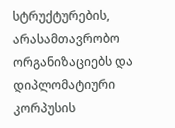სტრუქტურების, არასამთავრობო ორგანიზაციებს და დიპლომატიური კორპუსის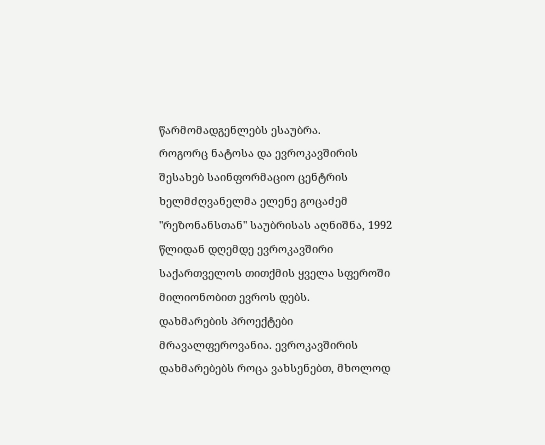წარმომადგენლებს ესაუბრა.
როგორც ნატოსა და ევროკავშირის შესახებ საინფორმაციო ცენტრის ხელმძღვანელმა ელენე გოცაძემ "რეზონანსთან" საუბრისას აღნიშნა, 1992 წლიდან დღემდე ევროკავშირი საქართველოს თითქმის ყველა სფეროში მილიონობით ევროს დებს.
დახმარების პროექტები მრავალფეროვანია. ევროკავშირის დახმარებებს როცა ვახსენებთ, მხოლოდ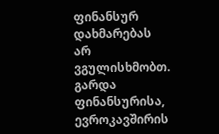ფინანსურ დახმარებას არ ვგულისხმობთ. გარდა ფინანსურისა, ევროკავშირის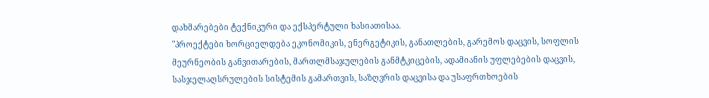დახმარებები ტექნიკური და ექსპერტული ხასიათისაა.
"პროექტები ხორციელდება ეკონომიკის, ენერგეტიკის, განათლების, გარემოს დაცვის, სოფლის მეურნეობის განვითარების, მართლმსაჯულების განმტკიცების, ადამიანის უფლებების დაცვის, სასჯელაღსრულების სისტემის გამართვის, საზღვრის დაცვისა და უსაფრთხოების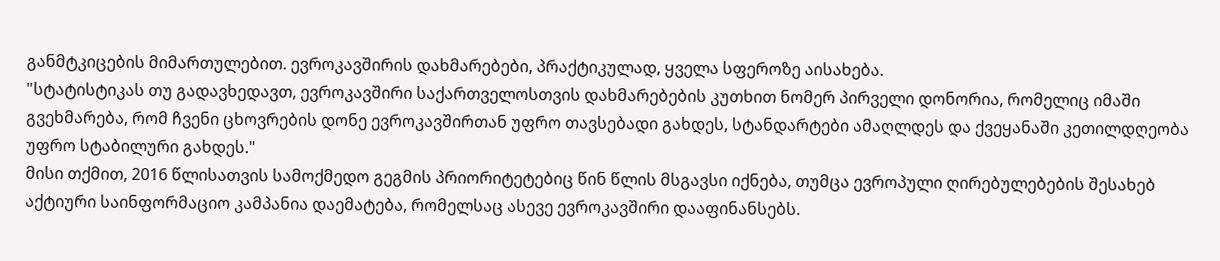განმტკიცების მიმართულებით. ევროკავშირის დახმარებები, პრაქტიკულად, ყველა სფეროზე აისახება.
"სტატისტიკას თუ გადავხედავთ, ევროკავშირი საქართველოსთვის დახმარებების კუთხით ნომერ პირველი დონორია, რომელიც იმაში გვეხმარება, რომ ჩვენი ცხოვრების დონე ევროკავშირთან უფრო თავსებადი გახდეს, სტანდარტები ამაღლდეს და ქვეყანაში კეთილდღეობა უფრო სტაბილური გახდეს."
მისი თქმით, 2016 წლისათვის სამოქმედო გეგმის პრიორიტეტებიც წინ წლის მსგავსი იქნება, თუმცა ევროპული ღირებულებების შესახებ აქტიური საინფორმაციო კამპანია დაემატება, რომელსაც ასევე ევროკავშირი დააფინანსებს.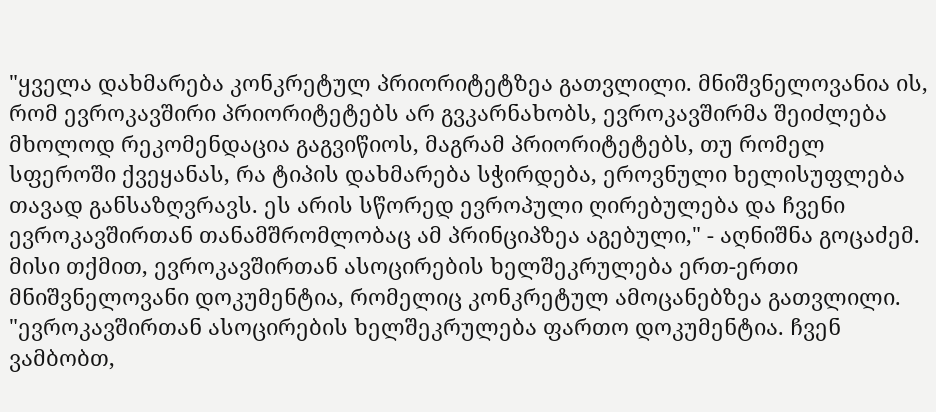"ყველა დახმარება კონკრეტულ პრიორიტეტზეა გათვლილი. მნიშვნელოვანია ის, რომ ევროკავშირი პრიორიტეტებს არ გვკარნახობს, ევროკავშირმა შეიძლება მხოლოდ რეკომენდაცია გაგვიწიოს, მაგრამ პრიორიტეტებს, თუ რომელ სფეროში ქვეყანას, რა ტიპის დახმარება სჭირდება, ეროვნული ხელისუფლება თავად განსაზღვრავს. ეს არის სწორედ ევროპული ღირებულება და ჩვენი ევროკავშირთან თანამშრომლობაც ამ პრინციპზეა აგებული," - აღნიშნა გოცაძემ.
მისი თქმით, ევროკავშირთან ასოცირების ხელშეკრულება ერთ-ერთი მნიშვნელოვანი დოკუმენტია, რომელიც კონკრეტულ ამოცანებზეა გათვლილი.
"ევროკავშირთან ასოცირების ხელშეკრულება ფართო დოკუმენტია. ჩვენ ვამბობთ,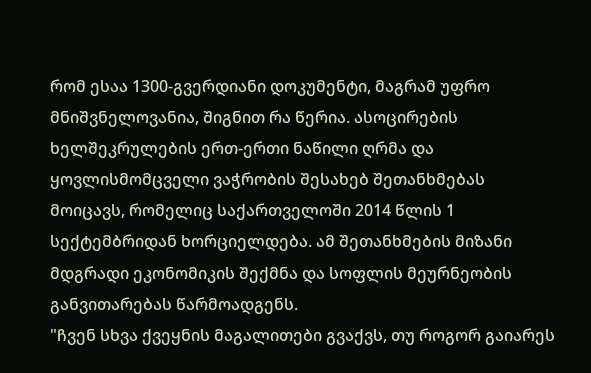რომ ესაა 1300-გვერდიანი დოკუმენტი, მაგრამ უფრო მნიშვნელოვანია, შიგნით რა წერია. ასოცირების ხელშეკრულების ერთ-ერთი ნაწილი ღრმა და ყოვლისმომცველი ვაჭრობის შესახებ შეთანხმებას მოიცავს, რომელიც საქართველოში 2014 წლის 1 სექტემბრიდან ხორციელდება. ამ შეთანხმების მიზანი მდგრადი ეკონომიკის შექმნა და სოფლის მეურნეობის განვითარებას წარმოადგენს.
"ჩვენ სხვა ქვეყნის მაგალითები გვაქვს, თუ როგორ გაიარეს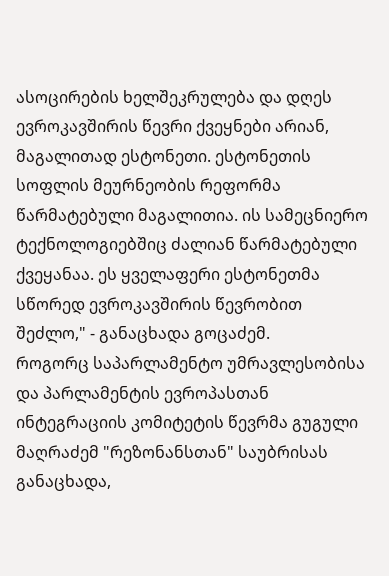ასოცირების ხელშეკრულება და დღეს ევროკავშირის წევრი ქვეყნები არიან, მაგალითად ესტონეთი. ესტონეთის სოფლის მეურნეობის რეფორმა წარმატებული მაგალითია. ის სამეცნიერო ტექნოლოგიებშიც ძალიან წარმატებული ქვეყანაა. ეს ყველაფერი ესტონეთმა სწორედ ევროკავშირის წევრობით შეძლო," - განაცხადა გოცაძემ.
როგორც საპარლამენტო უმრავლესობისა და პარლამენტის ევროპასთან ინტეგრაციის კომიტეტის წევრმა გუგული მაღრაძემ "რეზონანსთან" საუბრისას განაცხადა,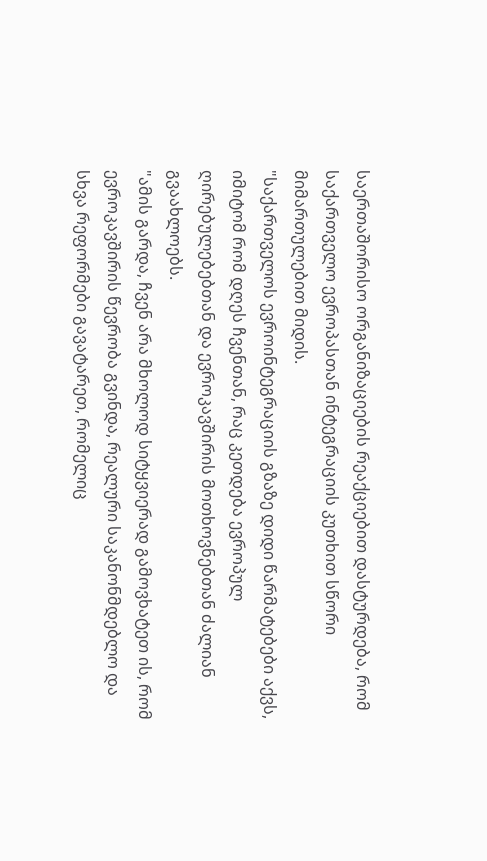საერთაშორისო ორგანიზაციების რეაქციებით დასტურდება, რომ საქართველო ევროპასთან ინტეგრაციის კუთხით სწორი მიმართულებით მიდის.
"საქართველოს ევროინტეგრაციის გზაზე დიდი წარმატებები აქვს, იმიტომ რომ დღეს ჩვენთან, რაც კეთდება ევროპულ ღირებულებებთან და ევროკავშირის მოთხოვნებთან ძალიან გვაახლოებს.
"ამის გარდა, ჩვენ არა მხოლოდ სიტყვიერად გამოვხატეთ ის, რომ ევროკავშირის წევრობა გვინდა, რეალური საკანონმდებლო და სხვა რეფორმები გავატარეთ, რომელიც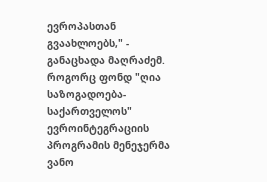ევროპასთან გვაახლოებს," - განაცხადა მაღრაძემ.
როგორც ფონდ "ღია საზოგადოება-საქართველოს" ევროინტეგრაციის პროგრამის მენეჯერმა ვანო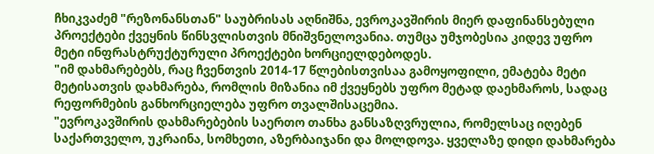ჩხიკვაძემ "რეზონანსთან" საუბრისას აღნიშნა, ევროკავშირის მიერ დაფინანსებული პროექტები ქვეყნის წინსვლისთვის მნიშვნელოვანია. თუმცა უმჯობესია კიდევ უფრო მეტი ინფრასტრუქტურული პროექტები ხორციელდებოდეს.
"იმ დახმარებებს, რაც ჩვენთვის 2014-17 წლებისთვისაა გამოყოფილი, ემატება მეტი მეტისათვის დახმარება, რომლის მიზანია იმ ქვეყნებს უფრო მეტად დაეხმაროს, სადაც რეფორმების განხორციელება უფრო თვალშისაცემია.
"ევროკავშირის დახმარებების საერთო თანხა განსაზღვრულია, რომელსაც იღებენ საქართველო, უკრაინა, სომხეთი, აზერბაიჯანი და მოლდოვა. ყველაზე დიდი დახმარება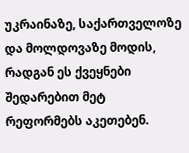უკრაინაზე, საქართველოზე და მოლდოვაზე მოდის, რადგან ეს ქვეყნები შედარებით მეტ რეფორმებს აკეთებენ.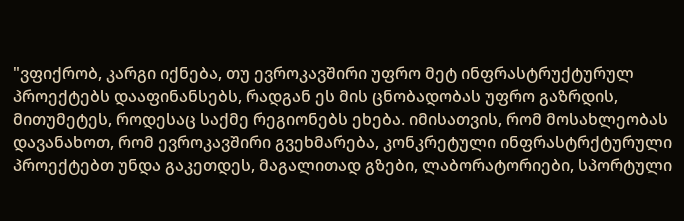"ვფიქრობ, კარგი იქნება, თუ ევროკავშირი უფრო მეტ ინფრასტრუქტურულ პროექტებს დააფინანსებს, რადგან ეს მის ცნობადობას უფრო გაზრდის, მითუმეტეს, როდესაც საქმე რეგიონებს ეხება. იმისათვის, რომ მოსახლეობას დავანახოთ, რომ ევროკავშირი გვეხმარება, კონკრეტული ინფრასტრქტურული პროექტებთ უნდა გაკეთდეს, მაგალითად გზები, ლაბორატორიები, სპორტული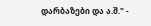დარბაზები და ა.შ." -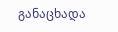განაცხადა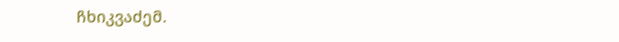ჩხიკვაძემ.